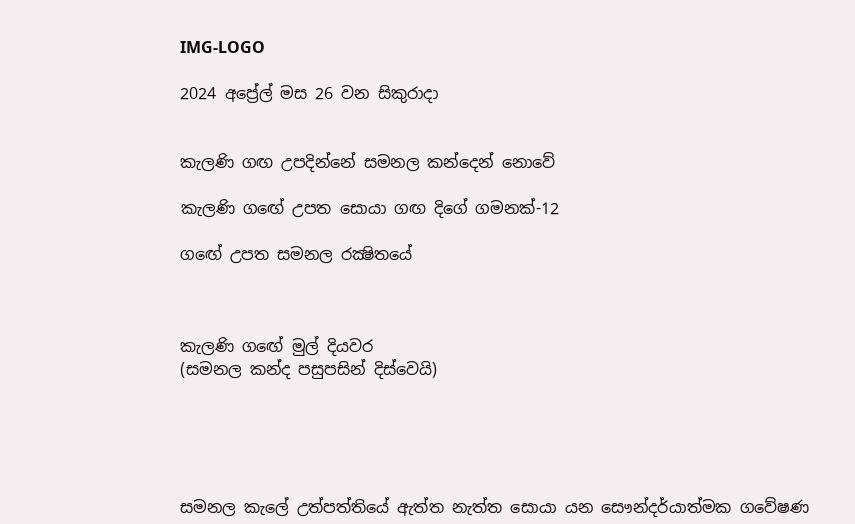IMG-LOGO

2024 අප්‍රේල් මස 26 වන සිකුරාදා


කැලණි ගඟ උපදින්නේ සමනල කන්දෙන් නොවේ

කැලණි ගඟේ උපත සොයා ගඟ දිගේ ගමනක්-12

ගඟේ උපත සමනල රක්‍ෂිතයේ



කැලණි ගඟේ මුල් දියවර
(සමනල කන්ද පසුපසින් දිස්වෙයි)





සමනල කැලේ උත්පත්තියේ ඇත්ත නැත්ත සොයා යන සෞන්දර්යාත්මක ගවේෂණ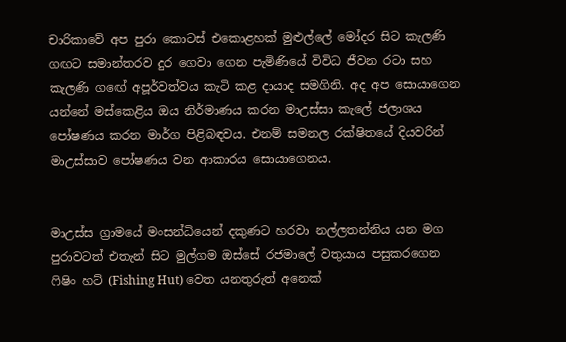චාරිකාවේ අප පුරා කොටස් එකොළහක් මුළුල්ලේ මෝදර සිට කැලණි ගඟට සමාන්තරව දුර ගෙවා ගෙන පැමිණියේ විවිධ ජීවන රටා සහ කැලණි ගඟේ අපූර්වත්වය කැටි කළ දායාද සමගිනි. අද අප සොයාගෙන යන්නේ මස්කෙළිය ඔය නිර්මාණය කරන මාඋස්සා කැලේ ජලාශය පෝෂණය කරන මාර්ග පිළිබඳවය. එනම් සමනල රක්ෂිතයේ දියවරින් මාඋස්සාව පෝෂණය වන ආකාරය සොයාගෙනය.


මාඋස්ස ග්‍රාමයේ මංසන්ධියෙන් දකුණට හරවා නල්ලතන්නිය යන මග පුරාවටත් එතැන් සිට මුල්ගම ඔස්සේ රජමාලේ වතුයාය පසුකරගෙන ෆිෂිං හට් (Fishing Hut) වෙත යනතුරුත් අනෙක්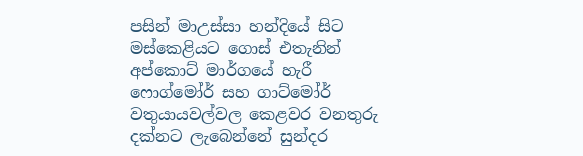පසින් මාඋස්සා හන්දියේ සිට මස්කෙළියට ගොස් එතැනින් අප්කොට් මාර්ගයේ හැරී ෆොග්මෝර් සහ ගාට්මෝර් වතුයායවල්වල කෙළවර වනතුරු දක්නට ලැබෙන්නේ සුන්දර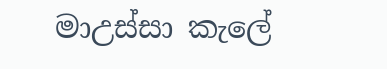මාඋස්සා කැලේ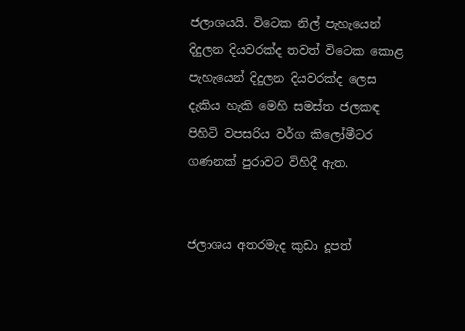ජලාශයයි. විටෙක නිල් පැහැයෙන් දිදුලන දියවරක්ද තවත් විටෙක කොළ පැහැයෙන් දිදුලන දියවරක්ද ලෙස දැකිය හැකි මෙහි සමස්ත ජලකඳ පිහිටි වපසරිය වර්ග කිලෝමීටර ගණනක් පුරාවට විහිදී ඇත.


ජලාශය අතරමැද කුඩා දූපත්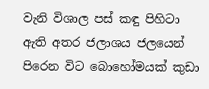වැනි විශාල පස් කඳු පිහිටා ඇති අතර ජලාශය ජලයෙන් පිරෙන විට බොහෝමයක් කුඩා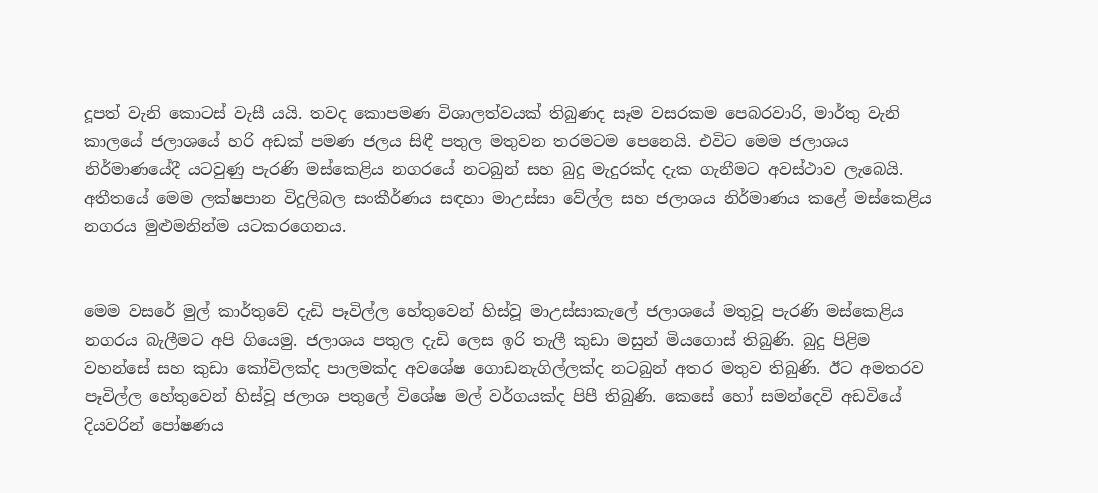දූපත් වැනි කොටස් වැසී යයි. තවද කොපමණ විශාලත්වයක් තිබුණද සෑම වසරකම පෙබරවාරි, මාර්තු වැනි කාලයේ ජලාශයේ හරි අඩක් පමණ ජලය සිඳී පතුල මතුවන තරමටම පෙනෙයි. එවිට මෙම ජලාශය නිර්මාණයේදී යටවුණු පැරණි මස්කෙළිය නගරයේ නටබුන් සහ බුදු මැදුරක්ද දැක ගැනීමට අවස්ථාව ලැබෙයි. අතීතයේ මෙම ලක්ෂපාන විදුලිබල සංකීර්ණය සඳහා මාඋස්සා වේල්ල සහ ජලාශය නිර්මාණය කළේ මස්කෙළිය නගරය මුළුමනින්ම යටකරගෙනය.


මෙම වසරේ මුල් කාර්තුවේ දැඩි පෑවිල්ල හේතුවෙන් හිස්වූ මාඋස්සාකැලේ ජලාශයේ මතුවූ පැරණි මස්කෙළිය නගරය බැලීමට අපි ගියෙමු. ජලාශය පතුල දැඩි ලෙස ඉරි තැලී කුඩා මසුන් මියගොස් තිබුණි. බුදු පිළිම වහන්සේ සහ කුඩා කෝවිලක්ද පාලමක්ද අවශේෂ ගොඩනැගිල්ලක්ද නටබුන් අතර මතුව තිබුණි. ඊට අමතරව පෑවිල්ල හේතුවෙන් හිස්වූ ජලාශ පතුලේ විශේෂ මල් වර්ගයක්ද පිපී තිබුණි. කෙසේ හෝ සමන්දෙවි අඩවියේ දියවරින් පෝෂණය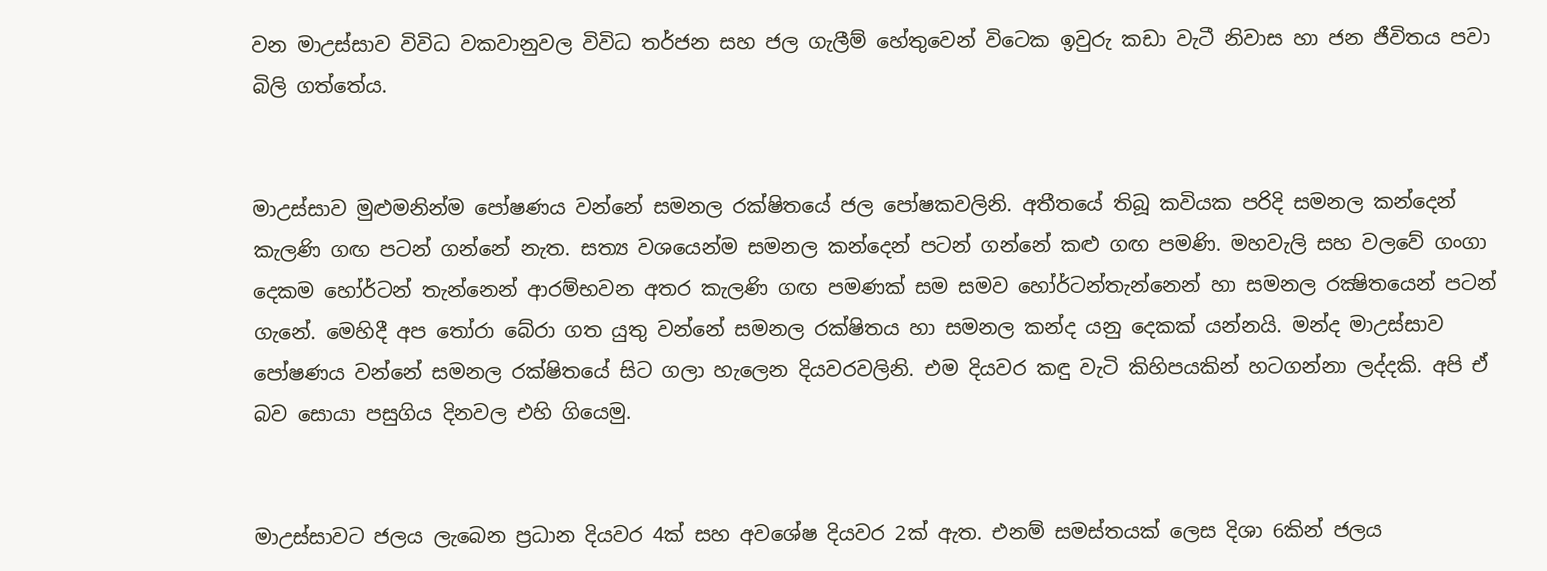වන මාඋස්සාව විවිධ වකවානුවල විවිධ තර්ජන සහ ජල ගැලීම් හේතුවෙන් විටෙක ඉවුරු කඩා වැටී නිවාස හා ජන ජීවිතය පවා බිලි ගත්තේය.


මාඋස්සාව මුළුමනින්ම පෝෂණය වන්නේ සමනල රක්ෂිතයේ ජල පෝෂකවලිනි. අතීතයේ තිබූ කවියක පරිදි සමනල කන්දෙන් කැලණි ගඟ පටන් ගන්නේ නැත. සත්‍ය වශයෙන්ම සමනල කන්දෙන් පටන් ගන්නේ කළු ගඟ පමණි. මහවැලි සහ වලවේ ගංගා දෙකම හෝර්ටන් තැන්නෙන් ආරම්භවන අතර කැලණි ගඟ පමණක් සම සමව හෝර්ටන්තැන්නෙන් හා සමනල රක්‍ෂිතයෙන් පටන් ගැනේ. මෙහිදී අප තෝරා බේරා ගත යුතු වන්නේ සමනල රක්ෂිතය හා සමනල කන්ද යනු දෙකක් යන්නයි. මන්ද මාඋස්සාව පෝෂණය වන්නේ සමනල රක්ෂිතයේ සිට ගලා හැලෙන දියවරවලිනි. එම දියවර කඳු වැටි කිහිපයකින් හටගන්නා ලද්දකි. අපි ඒ බව සොයා පසුගිය දිනවල එහි ගියෙමු.


මාඋස්සාවට ජලය ලැබෙන ප්‍රධාන දියවර 4ක් සහ අවශේෂ දියවර 2ක් ඇත. එනම් සමස්තයක් ලෙස දිශා 6කින් ජලය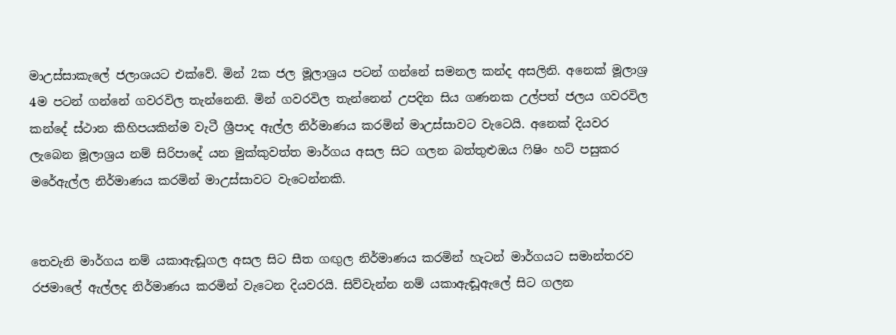මාඋස්සාකැලේ ජලාශයට එක්වේ. මින් 2ක ජල මූලාශ්‍රය පටන් ගන්නේ සමනල කන්ද අසලිනි. අනෙක් මූලාශ්‍ර 4ම පටන් ගන්නේ ගවරවිල තැන්නෙනි. මින් ගවරවිල තැන්නෙන් උපදින සිය ගණනක උල්පත් ජලය ගවරවිල කන්දේ ස්ථාන කිහිපයකින්ම වැටී ශ්‍රීපාද ඇල්ල නිර්මාණය කරමින් මාඋස්සාවට වැටෙයි. අනෙක් දියවර ලැබෙන මූලාශ්‍රය නම් සිරිපාදේ යන මුක්කුවත්ත මාර්ගය අසල සිට ගලන බත්තුළුඔය ෆිෂිං හට් පසුකර මරේඇල්ල නිර්මාණය කරමින් මාඋස්සාවට වැටෙන්නකි.


තෙවැනි මාර්ගය නම් යකාඇඬූගල අසල සිට සීත ගඟුල නිර්මාණය කරමින් හැටන් මාර්ගයට සමාන්තරව රජමාලේ ඇල්ලද නිර්මාණය කරමින් වැටෙන දියවරයි. සිව්වැන්න නම් යකාඇඬූඇලේ සිට ගලන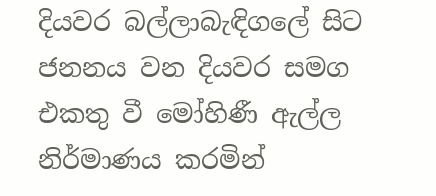දියවර බල්ලාබැඳිගලේ සිට ජනනය වන දියවර සමග එකතු වී මෝහිණී ඇල්ල නිර්මාණය කරමින්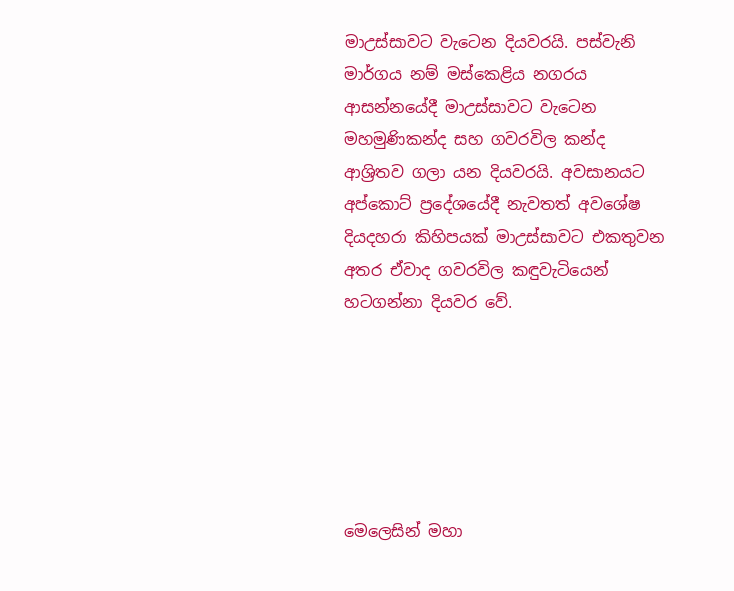මාඋස්සාවට වැටෙන දියවරයි. පස්වැනි මාර්ගය නම් මස්කෙළිය නගරය ආසන්නයේදී මාඋස්සාවට වැටෙන මහමුණිකන්ද සහ ගවරවිල කන්ද ආශ්‍රිතව ගලා යන දියවරයි. අවසානයට අප්කොට් ප්‍රදේශයේදී නැවතත් අවශේෂ දියදහරා කිහිපයක් මාඋස්සාවට එකතුවන අතර ඒවාද ගවරවිල කඳුවැටියෙන් හටගන්නා දියවර වේ.






මෙලෙසින් මහා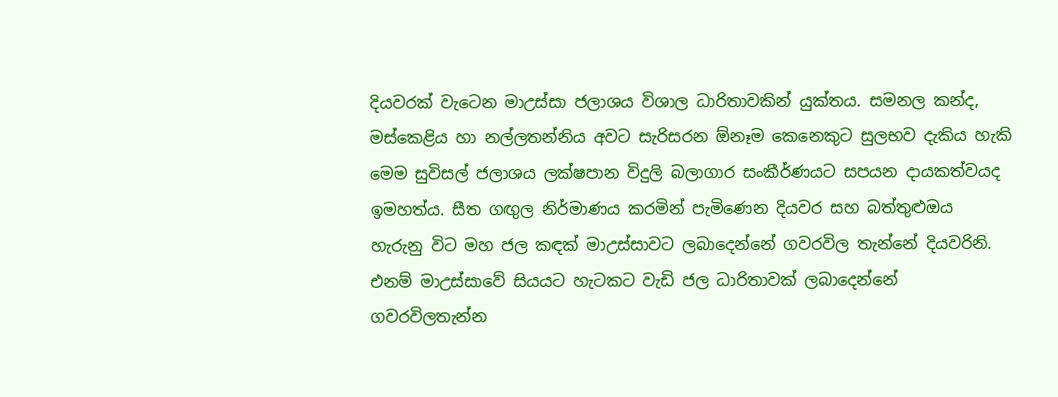දියවරක් වැටෙන මාඋස්සා ජලාශය විශාල ධාරිතාවකින් යුක්තය. සමනල කන්ද, මස්කෙළිය හා නල්ලතන්නිය අවට සැරිසරන ඕනෑම කෙනෙකුට සුලභව දැකිය හැකි මෙම සුවිසල් ජලාශය ලක්ෂපාන විදුලි බලාගාර සංකීර්ණයට සපයන දායකත්වයද ඉමහත්ය. සීත ගඟුල නිර්මාණය කරමින් පැමිණෙන දියවර සහ බත්තුළුඔය හැරුනු විට මහ ජල කඳක් මාඋස්සාවට ලබාදෙන්නේ ගවරවිල තැන්නේ දියවරිනි. එනම් මාඋස්සාවේ සියයට හැටකට වැඩි ජල ධාරිතාවක් ලබාදෙන්නේ ගවරවිලතැන්න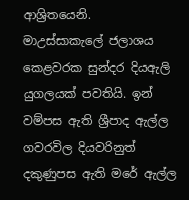ආශ්‍රිතයෙනි.
මාඋස්සාකැලේ ජලාශය කෙළවරක සුන්දර දියඇලි යුගලයක් පවතියි. ඉන් වම්පස ඇති ශ්‍රීපාද ඇල්ල ගවරවිල දියවරිනුත් දකුණුපස ඇති මරේ ඇල්ල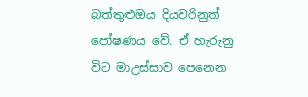බත්තුළුඔය දියවරිනුත් පෝෂණය වේ. ඒ හැරුනු විට මාඋස්සාව පෙනෙන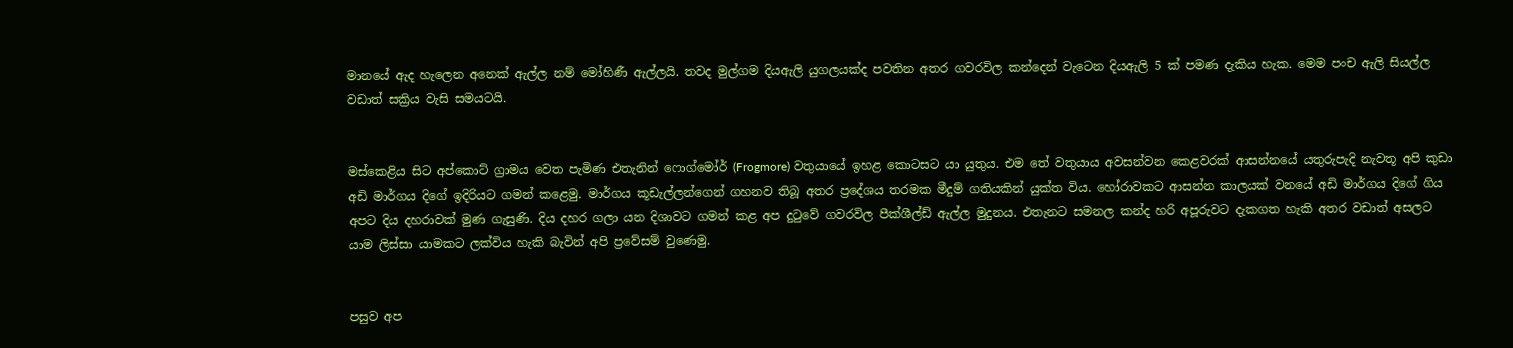මානයේ ඇද හැලෙන අනෙක් ඇල්ල නම් මෝහිණී ඇල්ලයි. තවද මුල්ගම දියඇලි යුගලයක්ද පවතින අතර ගවරවිල කන්දෙන් වැටෙන දියඇලි 5 ක් පමණ දැකිය හැක. මෙම පංච ඇලි සියල්ල වඩාත් සක්‍රිය වැසි සමයටයි.


මස්කෙළිය සිට අප්කොට් ග්‍රාමය වෙත පැමිණ එතැනින් ෆොග්මෝර් (Frogmore) වතුයායේ ඉහළ කොටසට යා යුතුය. එම තේ වතුයාය අවසන්වන කෙළවරක් ආසන්නයේ යතුරුපැදි නැවතූ අපි කුඩා අඩි මාර්ගය දිගේ ඉදිරියට ගමන් කළෙමු. මාර්ගය කූඩැල්ලන්ගෙන් ගහනව තිබූ අතර ප්‍රදේශය තරමක මීදුම් ගතියකින් යුක්ත විය. හෝරාවකට ආසන්න කාලයක් වනයේ අඩි මාර්ගය දිගේ ගිය අපට දිය දහරාවක් මුණ ගැසුණි. දිය දහර ගලා යන දිශාවට ගමන් කළ අප දුටුවේ ගවරවිල පීක්ශීල්ඩ් ඇල්ල මුදුනය. එතැනට සමනල කන්ද හරි අපූරුවට දැකගත හැකි අතර වඩාත් අසලට යාම ලිස්සා යාමකට ලක්විය හැකි බැවින් අපි ප්‍රවේසම් වුණෙමු.


පසුව අප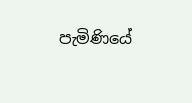පැමිණියේ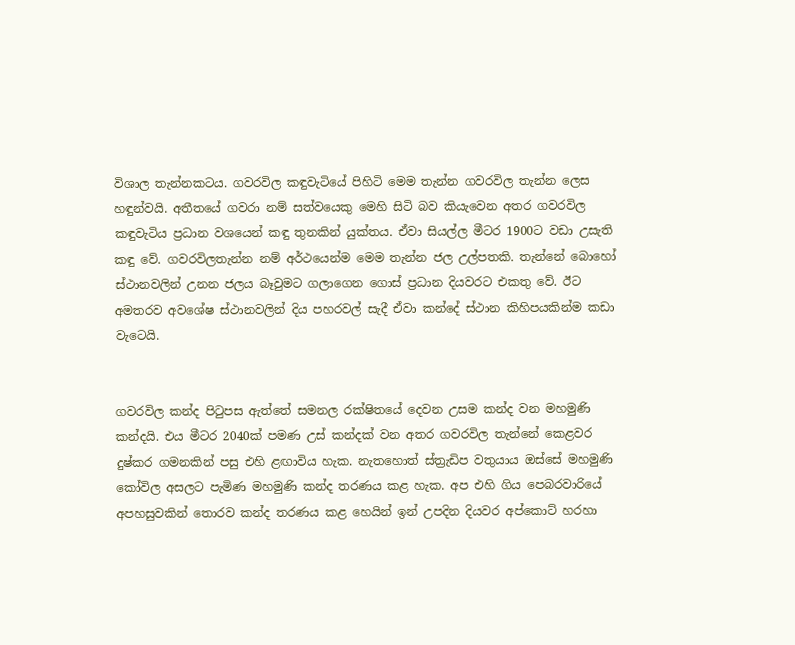විශාල තැන්නකටය. ගවරවිල කඳුවැටියේ පිහිටි මෙම තැන්න ගවරවිල තැන්න ලෙස හඳුන්වයි. අතීතයේ ගවරා නම් සත්වයෙකු මෙහි සිටි බව කියැවෙන අතර ගවරවිල කඳුවැටිය ප්‍රධාන වශයෙන් කඳු තුනකින් යුක්තය. ඒවා සියල්ල මීටර 1900ට වඩා උසැති කඳු වේ. ගවරවිලතැන්න නම් අර්ථයෙන්ම මෙම තැන්න ජල උල්පතකි. තැන්නේ බොහෝ ස්ථානවලින් උනන ජලය බෑවුමට ගලාගෙන ගොස් ප්‍රධාන දියවරට එකතු වේ. ඊට අමතරව අවශේෂ ස්ථානවලින් දිය පහරවල් සැදී ඒවා කන්දේ ස්ථාන කිහිපයකින්ම කඩා වැටෙයි.


ගවරවිල කන්ද පිටුපස ඇත්තේ සමනල රක්ෂිතයේ දෙවන උසම කන්ද වන මහමුණි කන්දයි. එය මීටර 2040ක් පමණ උස් කන්දක් වන අතර ගවරවිල තැන්නේ කෙළවර දුෂ්කර ගමනකින් පසු එහි ළඟාවිය හැක. නැතහොත් ස්ත්‍රැඩිප වතුයාය ඔස්සේ මහමුණි කෝවිල අසලට පැමිණ මහමුණි කන්ද තරණය කළ හැක. අප එහි ගිය පෙබරවාරියේ අපහසුවකින් තොරව කන්ද තරණය කළ හෙයින් ඉන් උපදින දියවර අප්කොට් හරහා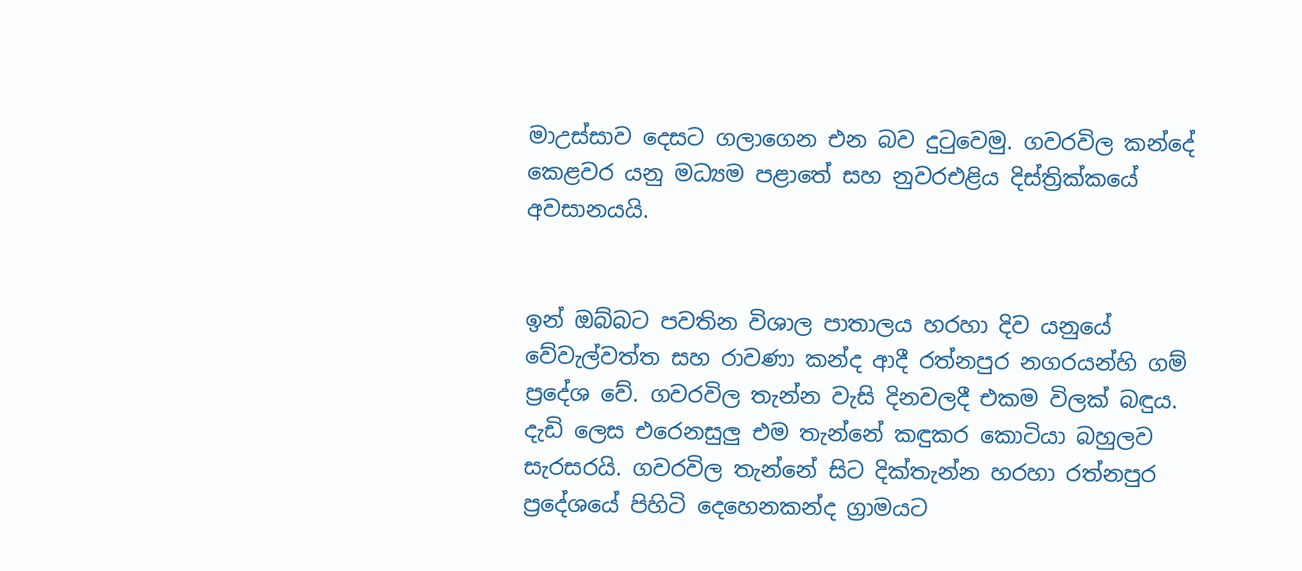මාඋස්සාව දෙසට ගලාගෙන එන බව දුටුවෙමු. ගවරවිල කන්දේ කෙළවර යනු මධ්‍යම පළාතේ සහ නුවරඑළිය දිස්ත්‍රික්කයේ අවසානයයි.


ඉන් ඔබ්බට පවතින විශාල පාතාලය හරහා දිව යනුයේ වේවැල්වත්ත සහ රාවණා කන්ද ආදී රත්නපුර නගරයන්හි ගම් ප්‍රදේශ වේ. ගවරවිල තැන්න වැසි දිනවලදී එකම විලක් බඳුය. දැඩි ලෙස එරෙනසුලු එම තැන්නේ කඳුකර කොටියා බහුලව සැරසරයි. ගවරවිල තැන්නේ සිට දික්තැන්න හරහා රත්නපුර ප්‍රදේශයේ පිහිටි දෙහෙනකන්ද ග්‍රාමයට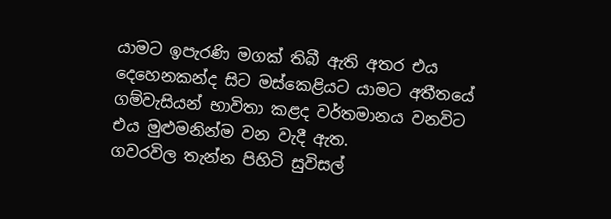යාමට ඉපැරණි මගක් තිබී ඇති අතර එය දෙහෙනකන්ද සිට මස්කෙළියට යාමට අතීතයේ ගම්වැසියන් භාවිතා කළද වර්තමානය වනවිට එය මුළුමනින්ම වන වැදී ඇත.
ගවරවිල තැන්න පිහිටි සුවිසල්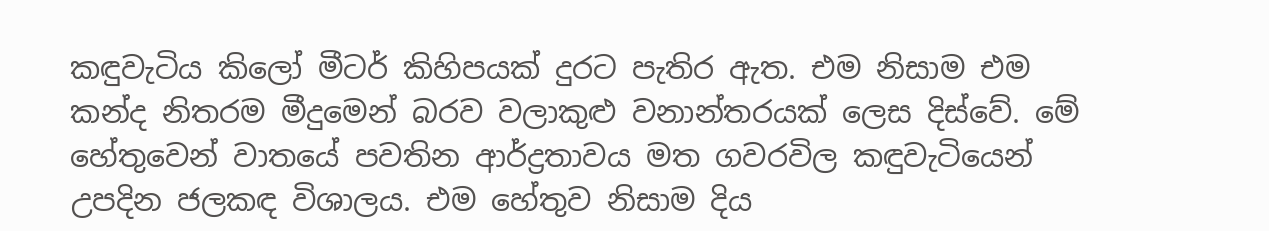කඳුවැටිය කිලෝ මීටර් කිහිපයක් දුරට පැතිර ඇත. එම නිසාම එම කන්ද නිතරම මීදුමෙන් බරව වලාකුළු වනාන්තරයක් ලෙස දිස්වේ. මේ හේතුවෙන් වාතයේ පවතින ආර්ද්‍රතාවය මත ගවරවිල කඳුවැටියෙන් උපදින ජලකඳ විශාලය. එම හේතුව නිසාම දිය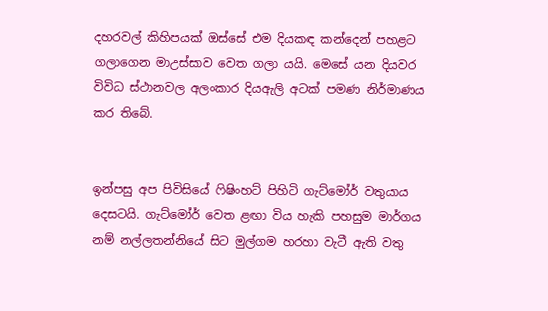දහරවල් කිහිපයක් ඔස්සේ එම දියකඳ කන්දෙන් පහළට ගලාගෙන මාඋස්සාව වෙත ගලා යයි. මෙසේ යන දියවර විවිධ ස්ථානවල අලංකාර දියඇලි අටක් පමණ නිර්මාණය කර තිබේ.


ඉන්පසු අප පිවිසියේ ෆිෂිංහට් පිහිටි ගැට්මෝර් වතුයාය දෙසටයි. ගැට්මෝර් වෙත ළඟා විය හැකි පහසුම මාර්ගය නම් නල්ලතන්නියේ සිට මුල්ගම හරහා වැටී ඇති වතු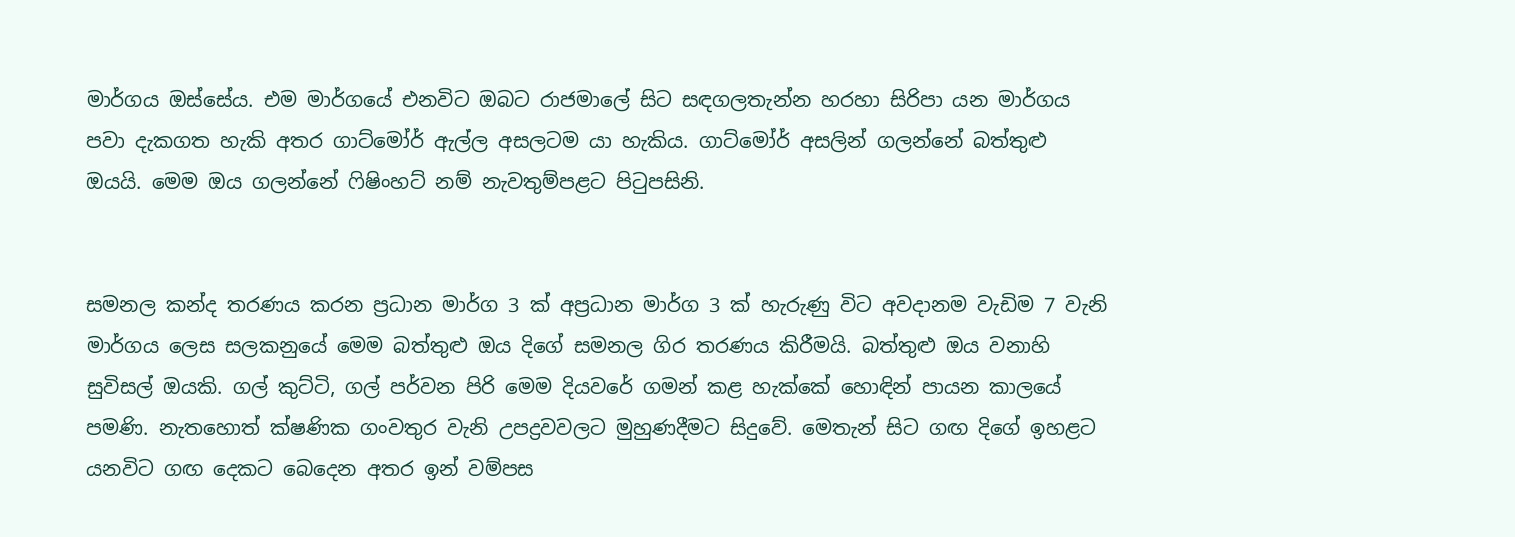මාර්ගය ඔස්සේය. එම මාර්ගයේ එනවිට ඔබට රාජමාලේ සිට සඳගලතැන්න හරහා සිරිපා යන මාර්ගය පවා දැකගත හැකි අතර ගාට්මෝර් ඇල්ල අසලටම යා හැකිය. ගාට්මෝර් අසලින් ගලන්නේ බත්තුළු ඔයයි. මෙම ඔය ගලන්නේ ෆිෂිංහට් නම් නැවතුම්පළට පිටුපසිනි.


සමනල කන්ද තරණය කරන ප්‍රධාන මාර්ග 3 ක් අප්‍රධාන මාර්ග 3 ක් හැරුණු විට අවදානම වැඩිම 7 වැනි මාර්ගය ලෙස සලකනුයේ මෙම බත්තුළු ඔය දිගේ සමනල ගිර තරණය කිරීමයි. බත්තුළු ඔය වනාහි සුවිසල් ඔයකි. ගල් කුට්ටි, ගල් පර්වන පිරි මෙම දියවරේ ගමන් කළ හැක්කේ හොඳින් පායන කාලයේ පමණි. නැතහොත් ක්ෂණික ගංවතුර වැනි උපද්‍රවවලට මුහුණදීමට සිදුවේ. මෙතැන් සිට ගඟ දිගේ ඉහළට යනවිට ගඟ දෙකට බෙදෙන අතර ඉන් වම්පස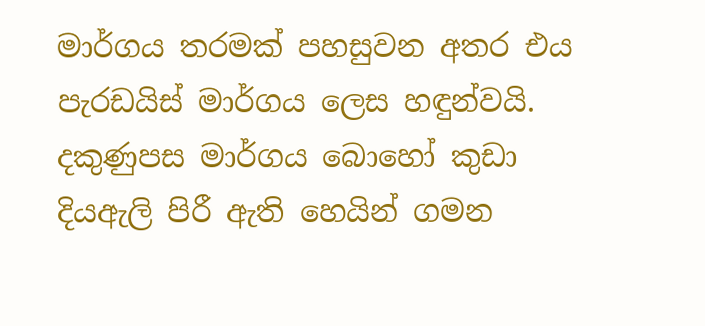මාර්ගය තරමක් පහසුවන අතර එය පැරඩයිස් මාර්ගය ලෙස හඳුන්වයි. දකුණුපස මාර්ගය බොහෝ කුඩා දියඇලි පිරී ඇති හෙයින් ගමන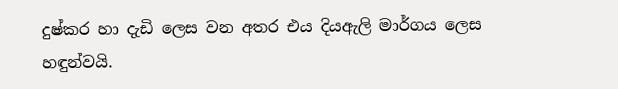දුෂ්කර හා දැඩි ලෙස වන අතර එය දියඇලි මාර්ගය ලෙස හඳුන්වයි.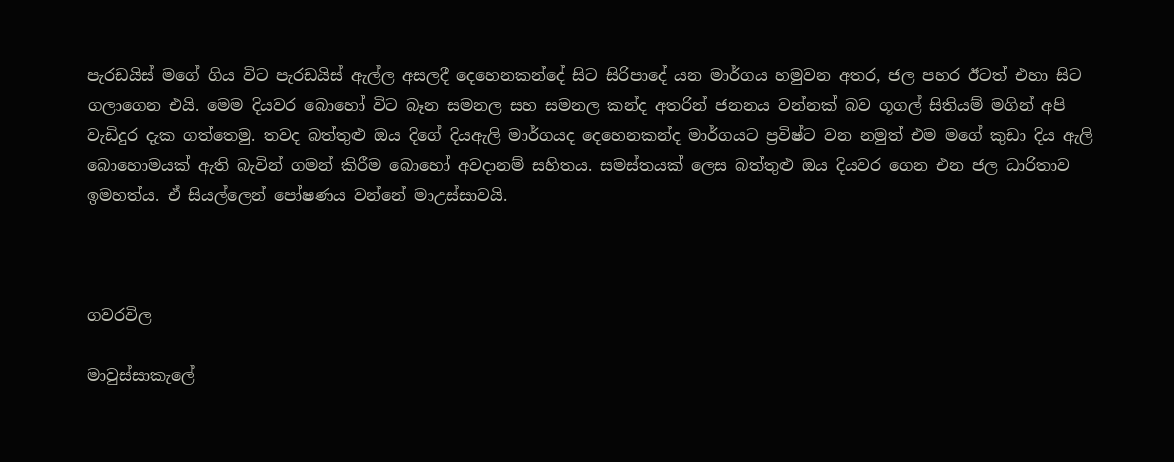පැරඩයිස් මගේ ගිය විට පැරඩයිස් ඇල්ල අසලදී දෙහෙනකන්දේ සිට සිරිපාදේ යන මාර්ගය හමුවන අතර, ජල පහර ඊටත් එහා සිට ගලාගෙන එයි. මෙම දියවර බොහෝ විට බෑන සමනල සහ සමනල කන්ද අතරින් ජනනය වන්නක් බව ගූගල් සිතියම් මගින් අපි වැඩිදුර දැක ගත්තෙමු. තවද බත්තුළු ඔය දිගේ දියඇලි මාර්ගයද දෙහෙනකන්ද මාර්ගයට ප්‍රවිෂ්ට වන නමුත් එම මගේ කුඩා දිය ඇලි බොහොමයක් ඇති බැවින් ගමන් කිරීම බොහෝ අවදානම් සහිතය. සමස්තයක් ලෙස බත්තුළු ඔය දියවර ගෙන එන ජල ධාරිතාව ඉමහත්ය. ඒ සියල්ලෙන් පෝෂණය වන්නේ මාඋස්සාවයි.



ගවරවිල

මාවුස්සාකැලේ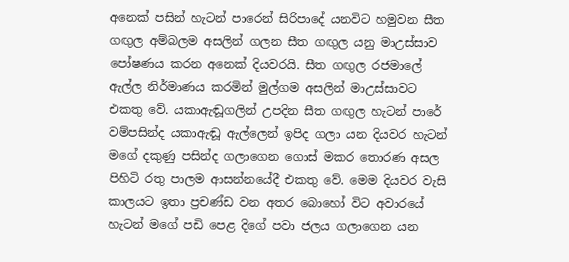අනෙක් පසින් හැටන් පාරෙන් සිරිපාදේ යනවිට හමුවන සීත ගඟුල අම්බලම අසලින් ගලන සීත ගඟුල යනු මාඋස්සාව පෝෂණය කරන අනෙක් දියවරයි. සීත ගඟුල රජමාලේ ඇල්ල නිර්මාණය කරමින් මුල්ගම අසලින් මාඋස්සාවට එකතු වේ. යකාඇඬූගලින් උපදින සීත ගඟුල හැටන් පාරේ වම්පසින්ද යකාඇඬූ ඇල්ලෙන් ඉපිද ගලා යන දියවර හැටන් මගේ දකුණු පසින්ද ගලාගෙන ගොස් මකර තොරණ අසල පිහිටි රතු පාලම ආසන්නයේදී එකතු වේ. මෙම දියවර වැසි කාලයට ඉතා ප්‍රචණ්ඩ වන අතර බොහෝ විට අවාරයේ හැටන් මගේ පඩි පෙළ දිගේ පවා ජලය ගලාගෙන යන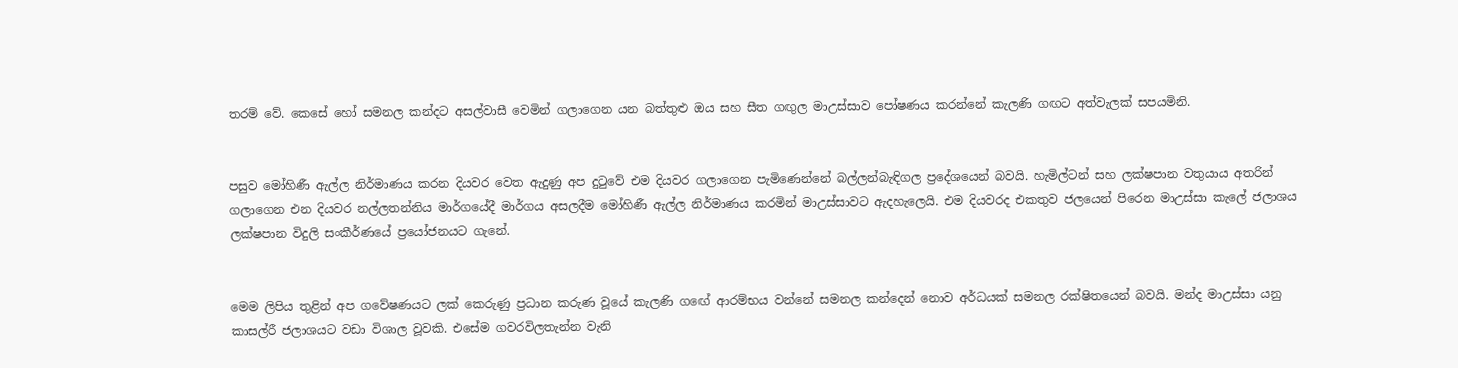තරම් වේ. කෙසේ හෝ සමනල කන්දට අසල්වාසී වෙමින් ගලාගෙන යන බත්තුළු ඔය සහ සීත ගඟුල මාඋස්සාව පෝෂණය කරන්නේ කැලණි ගඟට අත්වැලක් සපයමිනි.


පසුව මෝහිණී ඇල්ල නිර්මාණය කරන දියවර වෙත ඇදුණු අප දුටුවේ එම දියවර ගලාගෙන පැමිණෙන්නේ බල්ලන්බැඳිගල ප්‍රදේශයෙන් බවයි. හැමිල්ටන් සහ ලක්ෂපාන වතුයාය අතරින් ගලාගෙන එන දියවර නල්ලතන්නිය මාර්ගයේදී මාර්ගය අසලදීම මෝහිණී ඇල්ල නිර්මාණය කරමින් මාඋස්සාවට ඇදහැලෙයි. එම දියවරද එකතුව ජලයෙන් පිරෙන මාඋස්සා කැලේ ජලාශය ලක්ෂපාන විදුලි සංකීර්ණයේ ප්‍රයෝජනයට ගැනේ.


මෙම ලිපිය තුළින් අප ගවේෂණයට ලක් කෙරුණු ප්‍රධාන කරුණ වූයේ කැලණි ගඟේ ආරම්භය වන්නේ සමනල කන්දෙන් නොව අර්ධයක් සමනල රක්ෂිතයෙන් බවයි. මන්ද මාඋස්සා යනු කාසල්රී ජලාශයට වඩා විශාල වූවකි. එසේම ගවරවිලතැන්න වැනි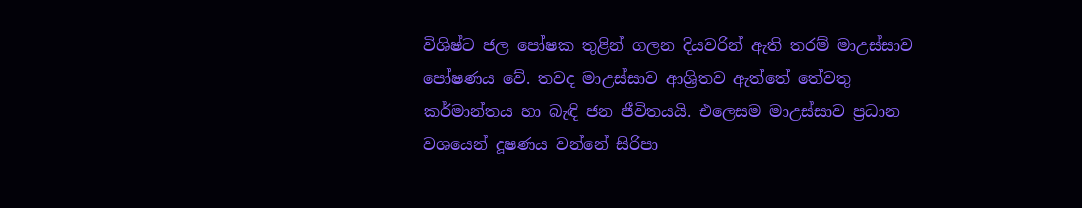විශිෂ්ට ජල පෝෂක තුළින් ගලන දියවරින් ඇති තරම් මාඋස්සාව පෝෂණය වේ. තවද මාඋස්සාව ආශ්‍රිතව ඇත්තේ තේවතු කර්මාන්තය හා බැඳි ජන ජීවිතයයි. එලෙසම මාඋස්සාව ප්‍රධාන වශයෙන් දූෂණය වන්නේ සිරිපා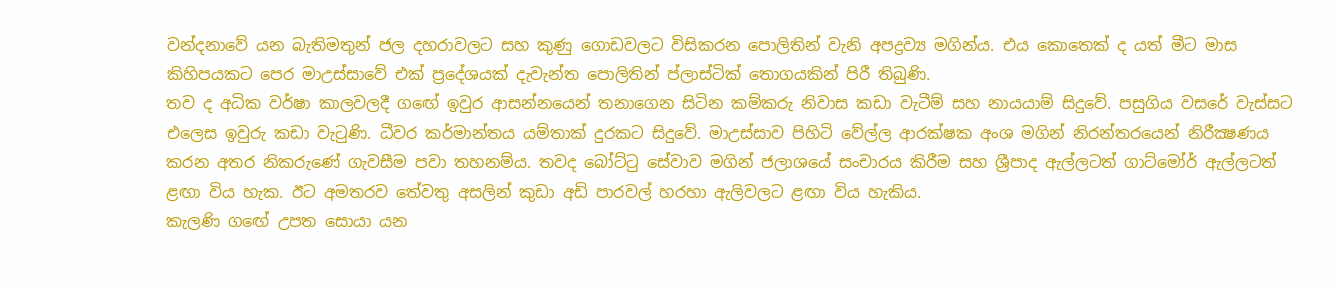වන්දනාවේ යන බැතිමතුන් ජල දහරාවලට සහ කුණු ගොඩවලට විසිකරන පොලිතින් වැනි අපද්‍රව්‍ය මගින්ය. එය කොතෙක් ද යත් මීට මාස කිහිපයකට පෙර මාඋස්සාවේ එක් ප්‍රදේශයක් දැවැන්ත පොලිතින් ප්ලාස්ටික් තොගයකින් පිරී තිබුණි.
තව ද අධික වර්ෂා කාලවලදී ගඟේ ඉවුර ආසන්නයෙන් තනාගෙන සිටින කම්කරු නිවාස කඩා වැටීම් සහ නායයාම් සිදුවේ. පසුගිය වසරේ වැස්සට එලෙස ඉවුරු කඩා වැටුණි. ධීවර කර්මාන්තය යම්තාක් දුරකට සිදුවේ. මාඋස්සාව පිහිටි වේල්ල ආරක්ෂක අංශ මගින් නිරන්තරයෙන් නිරීක්‍ෂණය කරන අතර නිකරුණේ ගැවසීම පවා තහනම්ය. තවද බෝට්ටු සේවාව මගින් ජලාශයේ සංචාරය කිරීම සහ ශ්‍රීපාද ඇල්ලටත් ගාට්මෝර් ඇල්ලටත් ළඟා විය හැක. ඊට අමතරව තේවතු අසලින් කුඩා අඩි පාරවල් හරහා ඇලිවලට ළඟා විය හැකිය.
කැලණි ගඟේ උපත සොයා යන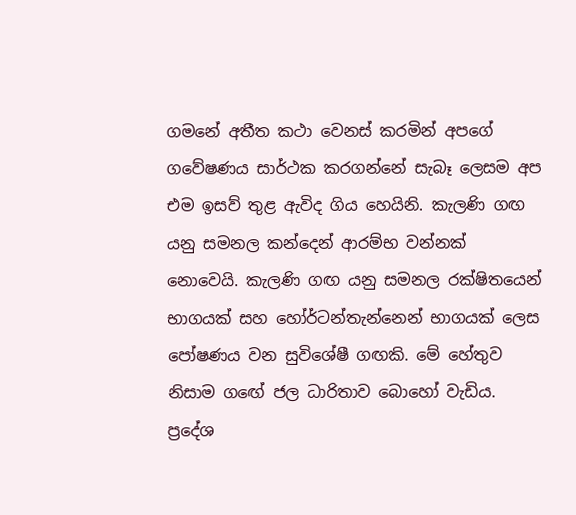ගමනේ අතීත කථා වෙනස් කරමින් අපගේ ගවේෂණය සාර්ථක කරගන්නේ සැබෑ ලෙසම අප එම ඉසව් තුළ ඇවිද ගිය හෙයිනි. කැලණි ගඟ යනු සමනල කන්දෙන් ආරම්භ වන්නක් නොවෙයි. කැලණි ගඟ යනු සමනල රක්ෂිතයෙන් භාගයක් සහ හෝර්ටන්තැන්නෙන් භාගයක් ලෙස පෝෂණය වන සුවිශේෂී ගඟකි. මේ හේතුව නිසාම ගඟේ ජල ධාරිතාව බොහෝ වැඩිය. ප්‍රදේශ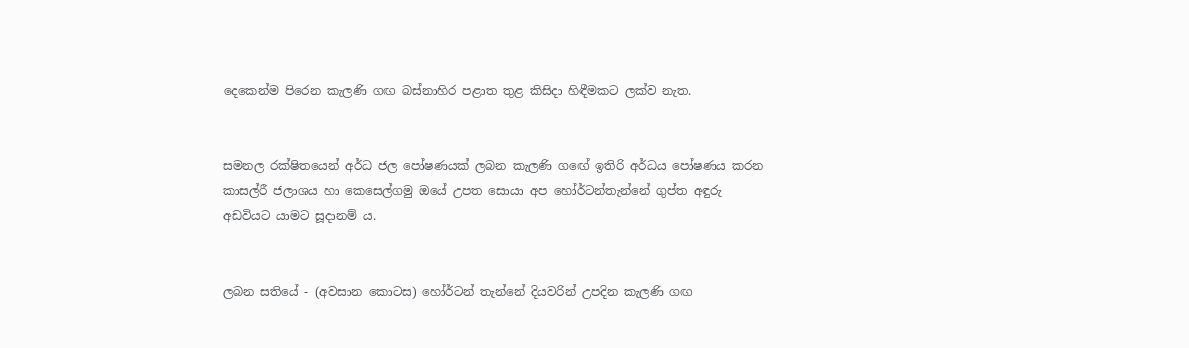දෙකෙන්ම පිරෙන කැලණි ගඟ බස්නාහිර පළාත තුළ කිසිදා හිඳීමකට ලක්ව නැත.


සමනල රක්ෂිතයෙන් අර්ධ ජල පෝෂණයක් ලබන කැලණි ගඟේ ඉතිරි අර්ධය පෝෂණය කරන කාසල්රී ජලාශය හා කෙසෙල්ගමු ඔයේ උපත සොයා අප හෝර්ටන්තැන්නේ ගුප්ත අඳුරු අඩවියට යාමට සූදානම් ය.


ලබන සතියේ - (අවසාන කොටස) හෝර්ටන් තැන්නේ දියවරින් උපදින කැලණි ගඟ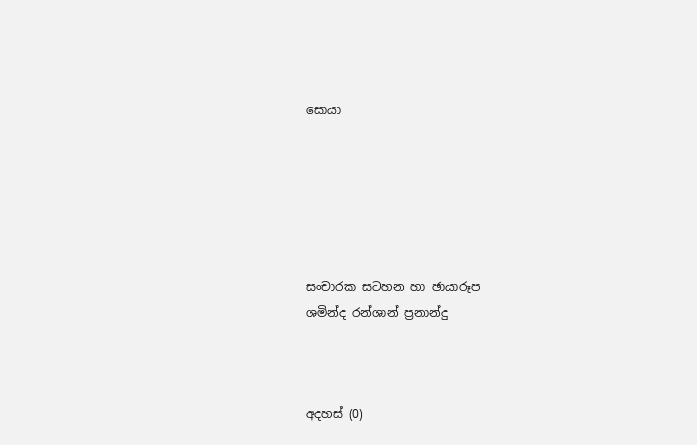සොයා






සංචාරක සටහන හා ඡායාරූප
ශමින්ද රන්ශාන් ප්‍රනාන්දු



අදහස් (0)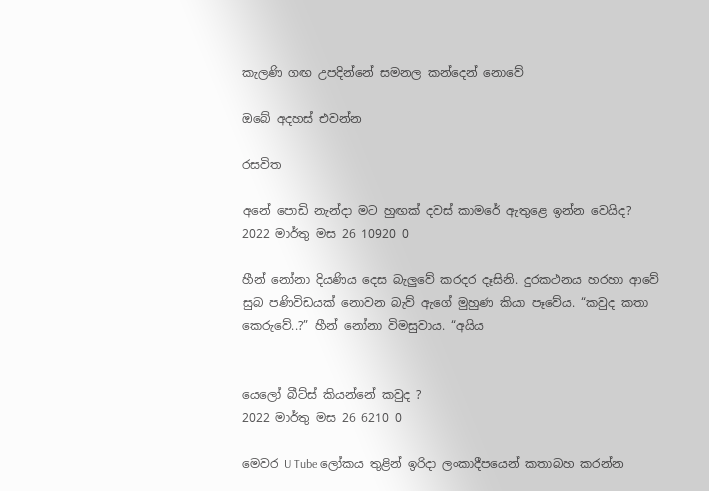කැලණි ගඟ උපදින්නේ සමනල කන්දෙන් නොවේ

ඔබේ අදහස් එවන්න

රසවිත

අනේ පොඩි නැන්දා මට හුඟක් දවස් කාමරේ ඇතුළෙ ඉන්න වෙයිද?
2022 මාර්තු මස 26 10920 0

හීන් නෝනා දියණිය දෙස බැලු‍වේ කරදර දෑසිනි. දුරකථනය හරහා ආවේ සුබ පණිවිඩයක් නොවන බැව් ඇගේ මුහුණ කියා පෑවේය. “කවුද කතා කෙරුවේ..?” හීන් නෝනා විමසුවාය. “අයිය


යෙලෝ බීට්ස් කියන්නේ කවුද ?
2022 මාර්තු මස 26 6210 0

මෙවර U Tube ලෝකය තුළින් ඉරිදා ලංකාදීපයෙන් කතාබහ කරන්න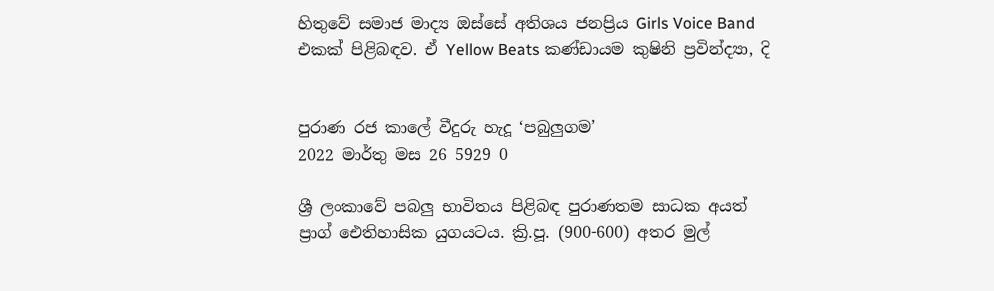හිතුවේ සමාජ මාද්‍ය ඔස්සේ අතිශය ජනප්‍රිය Girls Voice Band එකක් පිළිබඳව. ඒ Yellow Beats කණ්ඩායම කුෂිනි ප්‍රවින්ද්‍යා, දි


පුරාණ රජ කාලේ වීදුරු හැදූ ‘පබුලුගම’
2022 මාර්තු මස 26 5929 0

ශ්‍රී ලංකාවේ පබලු භාවිතය පිළිබඳ පුරාණතම සාධක අයත් ප්‍රාග් ඓතිහාසික යුගයටය. ක්‍රි.පූ. (900-600) අතර මුල්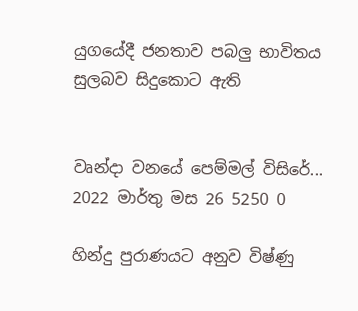යුගයේදී ජනතාව පබලු භාවිතය සුලබව සිදුකොට ඇති


වෘන්දා වනයේ පෙම්මල් විසිරේ...
2022 මාර්තු මස 26 5250 0

හින්දු පුරාණයට අනුව විෂ්ණු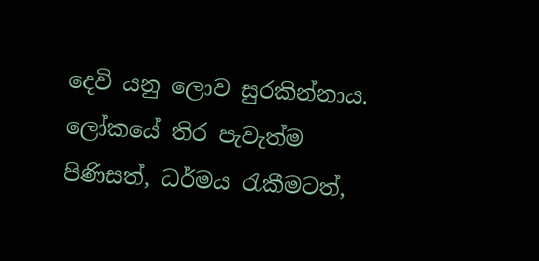දෙවි යනු ලොව සුරකින්නාය. ලෝකයේ තිර පැවැත්ම පිණිසත්, ධර්මය රැකීමටත්,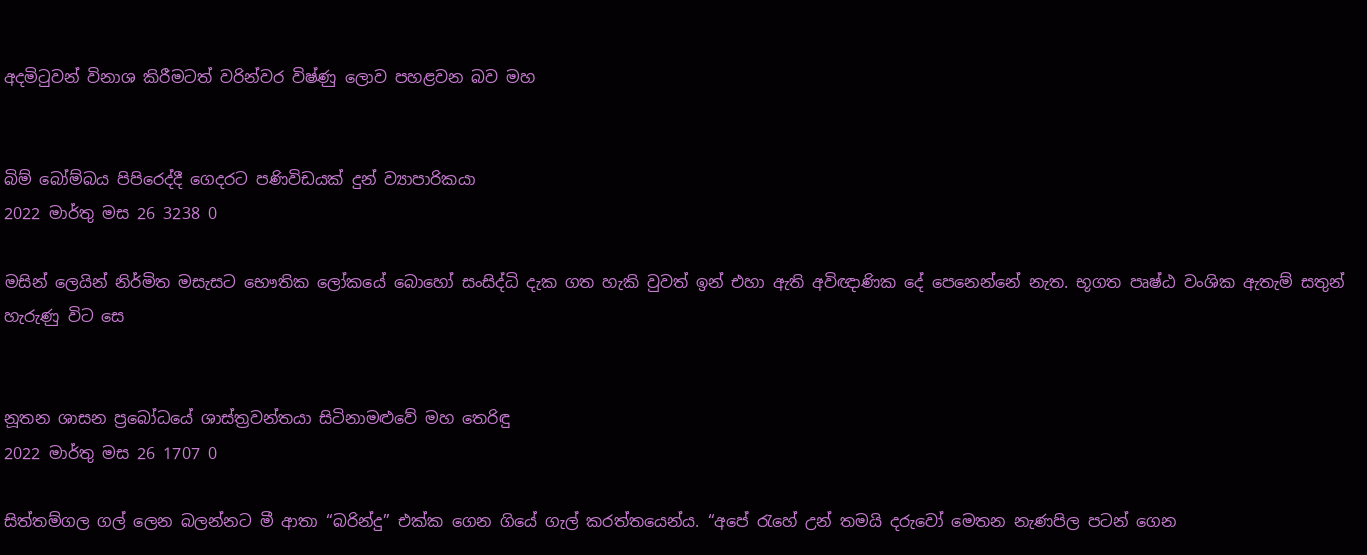අදමිටුවන් විනාශ කිරීමටත් වරින්වර විෂ්ණු ලොව පහළවන බව මහ


බිම් බෝම්බය පිපිරෙද්දී ගෙදරට පණිවිඩයක් දුන් ව්‍යාපාරිකයා
2022 මාර්තු මස 26 3238 0

මසින් ලෙයින් නිර්මිත මසැසට භෞතික ලෝකයේ බොහෝ සංසිද්ධි දැක ගත හැකි වුවත් ඉන් එහා ඇති අවිඥාණික දේ පෙනෙන්නේ නැත. භූගත පෘෂ්ඨ වංශික ඇතැම් සතුන් හැරුණු විට සෙ


නූතන ශාසන ප්‍රබෝධයේ ශාස්ත්‍රවන්තයා සිටිනාමළුවේ මහ තෙරිඳු
2022 මාර්තු මස 26 1707 0

සිත්තම්ගල ගල් ලෙන බලන්නට මී ආතා “බරින්දු” එක්ක ගෙන ගියේ ගැල් කරත්තයෙන්ය. “අපේ ‍රැහේ උන් තමයි දරුවෝ මෙතන නැණපිල පටන් ගෙන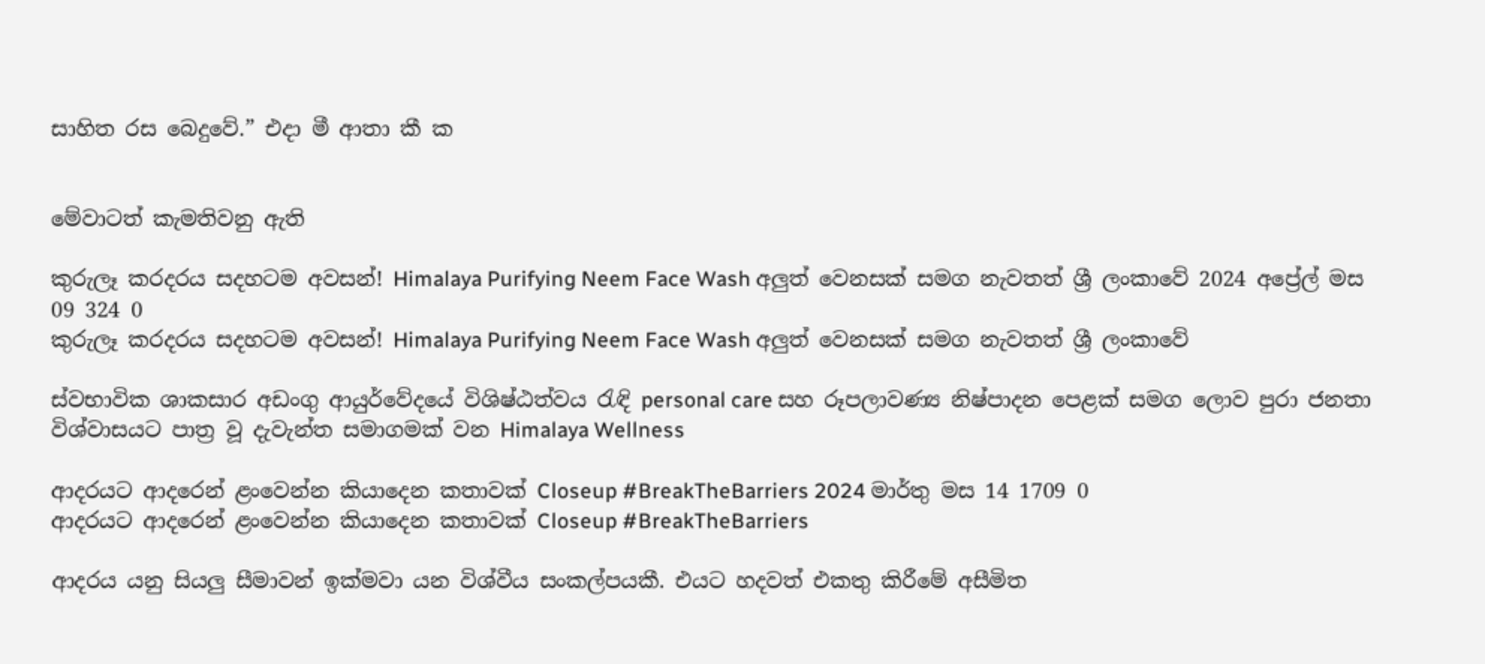සාහිත රස බෙදුවේ.” එදා මී ආතා කී ක


මේවාටත් කැමතිවනු ඇති

කුරුලෑ කරදරය සදහටම අවසන්! Himalaya Purifying Neem Face Wash අලුත් වෙනසක් සමග නැවතත් ශ්‍රී ලංකාවේ 2024 අප්‍රේල් මස 09 324 0
කුරුලෑ කරදරය සදහටම අවසන්! Himalaya Purifying Neem Face Wash අලුත් වෙනසක් සමග නැවතත් ශ්‍රී ලංකාවේ

ස්වභාවික ශාකසාර අඩංගු ආයුර්වේදයේ විශිෂ්ඨත්වය රැඳි personal care සහ රූපලාවණ්‍ය නිෂ්පාදන පෙළක් සමග ලොව පුරා ජනතා විශ්වාසයට පාත්‍ර වූ දැවැන්ත සමාගමක් වන Himalaya Wellness

ආදරයට ආදරෙන් ළංවෙන්න කියාදෙන කතාවක් Closeup #BreakTheBarriers 2024 මාර්තු මස 14 1709 0
ආදරයට ආදරෙන් ළංවෙන්න කියාදෙන කතාවක් Closeup #BreakTheBarriers

ආදරය යනු සියලු සීමාවන් ඉක්මවා යන විශ්වීය සංකල්පයකී. එයට හදවත් එකතු කිරීමේ අසීමිත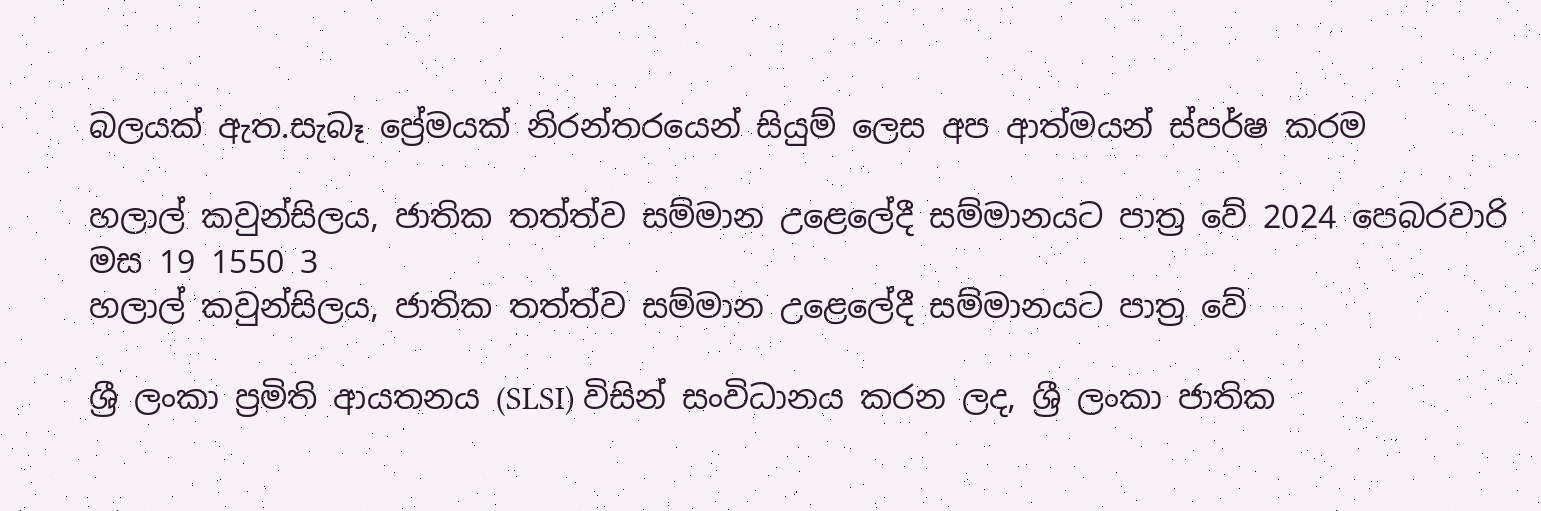බලයක් ඇත.සැබෑ ප්‍රේමයක් නිරන්තරයෙන් සියුම් ලෙස අප ආත්මයන් ස්පර්ෂ කරම

හලාල් කවුන්සිලය, ජාතික තත්ත්ව සම්මාන උළෙලේදී සම්මානයට පාත්‍ර වේ 2024 පෙබරවාරි මස 19 1550 3
හලාල් කවුන්සිලය, ජාතික තත්ත්ව සම්මාන උළෙලේදී සම්මානයට පාත්‍ර වේ

ශ්‍රී ලංකා ප්‍රමිති ආයතනය (SLSI) විසින් සංවිධානය කරන ලද, ශ්‍රී ලංකා ජාතික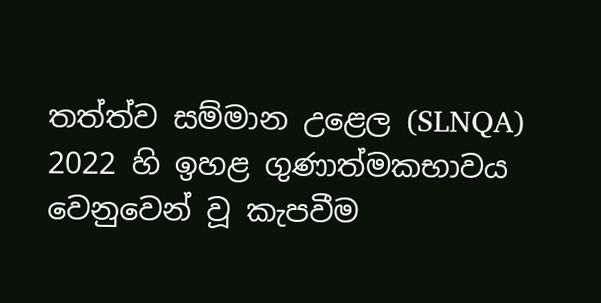තත්ත්ව සම්මාන උළෙල (SLNQA) 2022 හි ඉහළ ගුණාත්මකභාවය වෙනුවෙන් වූ කැපවීම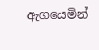ඇගයෙමින්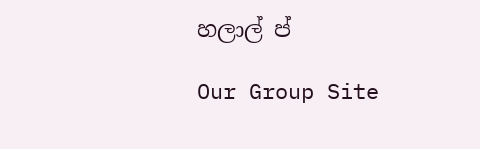හලාල් ප්

Our Group Site